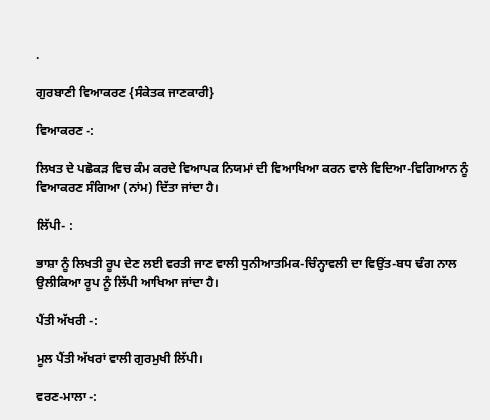.

ਗੁਰਬਾਣੀ ਵਿਆਕਰਣ {ਸੰਕੇਤਕ ਜਾਣਕਾਰੀ}

ਵਿਆਕਰਣ -:

ਲਿਖਤ ਦੇ ਪਛੋਕੜ ਵਿਚ ਕੰਮ ਕਰਦੇ ਵਿਆਪਕ ਨਿਯਮਾਂ ਦੀ ਵਿਆਖਿਆ ਕਰਨ ਵਾਲੇ ਵਿਦਿਆ-ਵਿਗਿਆਨ ਨੂੰ ਵਿਆਕਰਣ ਸੰਗਿਆ (ਨਾਂਮ) ਦਿੱਤਾ ਜਾਂਦਾ ਹੈ।

ਲਿੱਪੀ- :

ਭਾਸ਼ਾ ਨੂੰ ਲਿਖਤੀ ਰੂਪ ਦੇਣ ਲਈ ਵਰਤੀ ਜਾਣ ਵਾਲੀ ਧੁਨੀਆਤਮਿਕ-ਚਿੰਨ੍ਹਾਵਲੀ ਦਾ ਵਿਉਂਤ-ਬਧ ਢੰਗ ਨਾਲ ਉਲੀਕਿਆ ਰੂਪ ਨੂੰ ਲਿੱਪੀ ਆਖਿਆ ਜਾਂਦਾ ਹੈ।

ਪੈਂਤੀ ਅੱਖਰੀ -:

ਮੂਲ ਪੈਂਤੀ ਅੱਖਰਾਂ ਵਾਲੀ ਗੁਰਮੁਖੀ ਲਿੱਪੀ।

ਵਰਣ-ਮਾਲਾ -: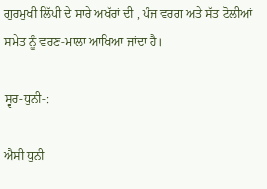ਗੁਰਮੁਖੀ ਲਿੱਪੀ ਦੇ ਸਾਰੇ ਅਖੱਰਾਂ ਦੀ , ਪੰਜ ਵਰਗ ਅਤੇ ਸੱਤ ਟੋਲੀਆਂ ਸਮੇਤ ਨੂੰ ਵਰਣ-ਮਾਲਾ ਆਖਿਆ ਜਾਂਦਾ ਹੈ।

ਸ੍ਵਰ-ਧੁਨੀ-:

ਐਸੀ ਧੁਨੀ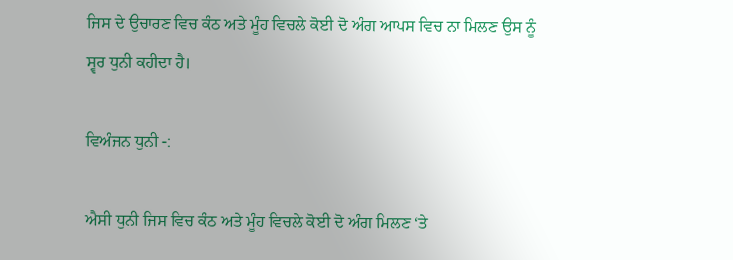ਜਿਸ ਦੇ ਉਚਾਰਣ ਵਿਚ ਕੰਠ ਅਤੇ ਮੂੰਹ ਵਿਚਲੇ ਕੋਈ ਦੋ ਅੰਗ ਆਪਸ ਵਿਚ ਨਾ ਮਿਲਣ ਉਸ ਨੂੰ ਸ੍ਵਰ ਧੁਨੀ ਕਹੀਦਾ ਹੈ।

ਵਿਅੰਜਨ ਧੁਨੀ -:

ਐਸੀ ਧੁਨੀ ਜਿਸ ਵਿਚ ਕੰਠ ਅਤੇ ਮੂੰਹ ਵਿਚਲੇ ਕੋਈ ਦੋ ਅੰਗ ਮਿਲਣ ‘ਤੇ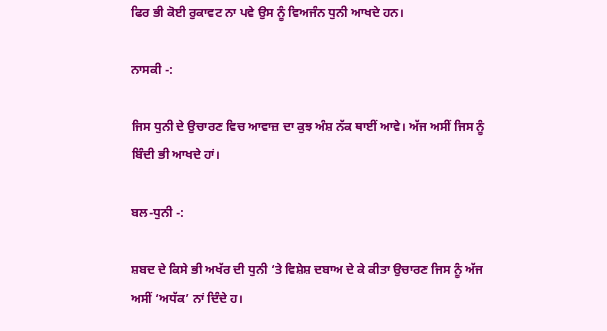ਫਿਰ ਭੀ ਕੋਈ ਰੁਕਾਵਟ ਨਾ ਪਵੇ ਉਸ ਨੂੰ ਵਿਅਜੰਨ ਧੁਨੀ ਆਖਦੇ ਹਨ।

ਨਾਸਕੀ -:

ਜਿਸ ਧੁਨੀ ਦੇ ਉਚਾਰਣ ਵਿਚ ਆਵਾਜ਼ ਦਾ ਕੁਝ ਅੰਸ਼ ਨੱਕ ਥਾਈਂ ਆਵੇ। ਅੱਜ ਅਸੀਂ ਜਿਸ ਨੂੰ ਬਿੰਦੀ ਭੀ ਆਖਦੇ ਹਾਂ।

ਬਲ-ਧੁਨੀ -:

ਸ਼ਬਦ ਦੇ ਕਿਸੇ ਭੀ ਅਖੱਰ ਦੀ ਧੁਨੀ ‘ਤੇ ਵਿਸ਼ੇਸ਼ ਦਬਾਅ ਦੇ ਕੇ ਕੀਤਾ ਉਚਾਰਣ ਜਿਸ ਨੂੰ ਅੱਜ ਅਸੀਂ ‘ਅਧੱਕ’ ਨਾਂ ਦਿੰਦੇ ਹ।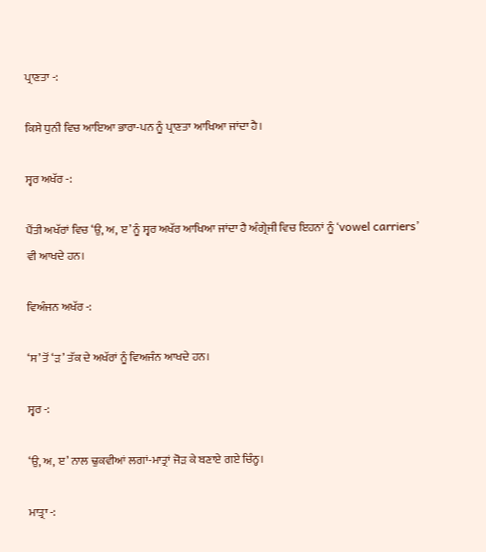ਪ੍ਰਾਣਤਾ -:

ਕਿਸੇ ਧੁਨੀ ਵਿਚ ਆਇਆ ਭਾਰਾ-ਪਨ ਨੂੰ ਪ੍ਰਾਣਤਾ ਆਖਿਆ ਜਾਂਦਾ ਹੈ।

ਸ੍ਵਰ ਅਖੱਰ -:

ਪੈਂਤੀ ਅਖੱਰਾਂ ਵਿਚ ‘ਉ, ਅ, ੲ’ ਨੂੰ ਸ੍ਵਰ ਅਖੱਰ ਆਖਿਆ ਜਾਂਦਾ ਹੈ ਅੰਗ੍ਰੇਜੀ ਵਿਚ ਇਹਨਾਂ ਨੂੰ ‘vowel carriers’ ਵੀ ਆਖਦੇ ਹਨ।

ਵਿਅੰਜਨ ਅਖੱਰ -:

‘ਸ’ ਤੋਂ ‘ੜ’ ਤੱਕ ਦੇ ਅਖੱਰਾਂ ਨੂੰ ਵਿਅਜੰਨ ਆਖਦੇ ਹਨ।

ਸ੍ਵਰ -:

‘ਉ, ਅ, ੲ’ ਨਾਲ ਢੁਕਵੀਆਂ ਲਗਾਂ-ਮਾਤ੍ਰਾਂ ਜੋੜ ਕੇ ਬਣਾਏ ਗਏ ਚਿੰਨ੍ਹ।

ਮਾਤ੍ਰਾ -: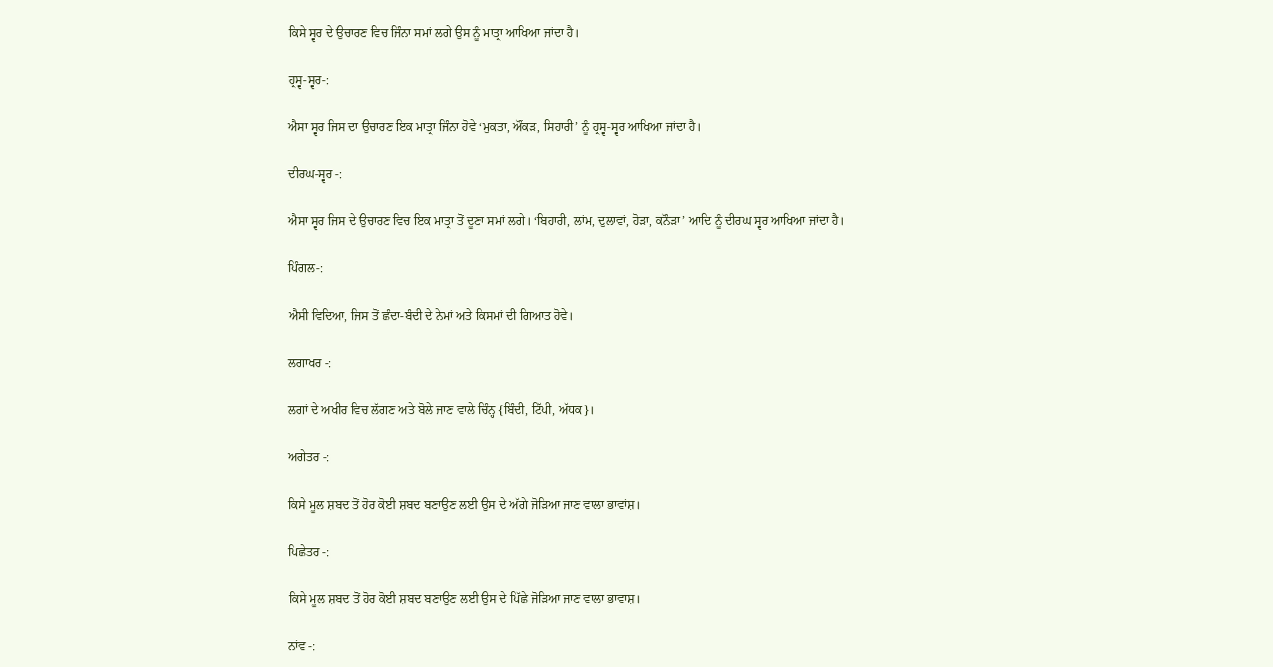ਕਿਸੇ ਸ੍ਵਰ ਦੇ ਉਚਾਰਣ ਵਿਚ ਜਿੰਨਾ ਸਮਾਂ ਲਗੇ ਉਸ ਨੂੰ ਮਾਤ੍ਰਾ ਆਖਿਆ ਜਾਂਦਾ ਹੈ।

ਹ੍ਰਸ੍ਵ-ਸ੍ਵਰ-:

ਐਸਾ ਸ੍ਵਰ ਜਿਸ ਦਾ ਉਚਾਰਣ ਇਕ ਮਾਤ੍ਰਾ ਜਿੰਨਾ ਹੋਵੇ ‘ਮੁਕਤਾ, ਔਂਕੜ, ਸਿਹਾਰੀ’ ਨੂੰ ਹ੍ਰਸ੍ਵ-ਸ੍ਵਰ ਆਖਿਆ ਜਾਂਦਾ ਹੈ।

ਦੀਰਘ-ਸ੍ਵਰ -:

ਐਸਾ ਸ੍ਵਰ ਜਿਸ ਦੇ ਉਚਾਰਣ ਵਿਚ ਇਕ ਮਾਤ੍ਰਾ ਤੋਂ ਦੂਣਾ ਸਮਾਂ ਲਗੇ। ‘ਬਿਹਾਰੀ, ਲਾਂਮ, ਦੁਲਾਵਾਂ, ਹੋੜਾ, ਕਨੌੜਾ’ ਆਦਿ ਨੂੰ ਦੀਰਘ ਸ੍ਵਰ ਆਖਿਆ ਜਾਂਦਾ ਹੈ।

ਪਿੰਗਲ-:

ਐਸੀ ਵਿਦਿਆ, ਜਿਸ ਤੋਂ ਛੰਦਾ-ਬੰਦੀ ਦੇ ਨੇਮਾਂ ਅਤੇ ਕਿਸਮਾਂ ਦੀ ਗਿਆਤ ਹੋਵੇ।

ਲਗਾਖਰ -:

ਲਗਾਂ ਦੇ ਅਖੀਰ ਵਿਚ ਲੱਗਣ ਅਤੇ ਬੋਲੇ ਜਾਣ ਵਾਲੇ ਚਿੰਨ੍ਹ {ਬਿੰਦੀ, ਟਿੱਪੀ, ਅੱਧਕ}।

ਅਗੇਤਰ -:

ਕਿਸੇ ਮੂਲ ਸ਼ਬਦ ਤੋਂ ਹੋਰ ਕੋਈ ਸ਼ਬਦ ਬਣਾਉਣ ਲਈ ਉਸ ਦੇ ਅੱਗੇ ਜੋੜਿਆ ਜਾਣ ਵਾਲਾ ਭਾਵਾਂਸ਼।

ਪਿਛੇਤਰ -:

ਕਿਸੇ ਮੂਲ ਸ਼ਬਦ ਤੋਂ ਹੋਰ ਕੋਈ ਸ਼ਬਦ ਬਣਾਉਣ ਲਈ ਉਸ ਦੇ ਪਿੱਛੇ ਜੋੜਿਆ ਜਾਣ ਵਾਲਾ ਭਾਵਾਸ਼।

ਨਾਂਵ -: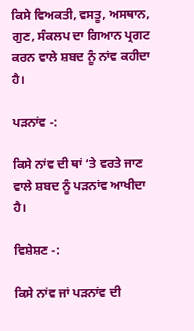ਕਿਸੇ ਵਿਅਕਤੀ, ਵਸਤੂ, ਅਸਥਾਨ, ਗੁਣ, ਸੰਕਲਪ ਦਾ ਗਿਆਨ ਪ੍ਰਗਟ ਕਰਨ ਵਾਲੇ ਸ਼ਬਦ ਨੂੰ ਨਾਂਵ ਕਹੀਦਾ ਹੈ।

ਪੜਨਾਂਵ -:

ਕਿਸੇ ਨਾਂਵ ਦੀ ਥਾਂ ‘ਤੇ ਵਰਤੇ ਜਾਣ ਵਾਲੇ ਸ਼ਬਦ ਨੂੰ ਪੜਨਾਂਵ ਆਖੀਦਾ ਹੈ।

ਵਿਸ਼ੇਸ਼ਣ -:

ਕਿਸੇ ਨਾਂਵ ਜਾਂ ਪੜਨਾਂਵ ਦੀ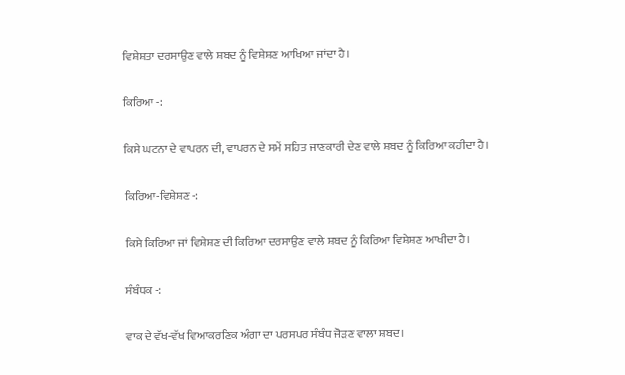ਵਿਸ਼ੇਸ਼ਤਾ ਦਰਸਾਉਣ ਵਾਲੇ ਸ਼ਬਦ ਨੂੰ ਵਿਸ਼ੇਸ਼ਣ ਆਖਿਆ ਜਾਂਦਾ ਹੈ।

ਕਿਰਿਆ -:

ਕਿਸੇ ਘਟਨਾ ਦੇ ਵਾਪਰਨ ਦੀ, ਵਾਪਰਨ ਦੇ ਸਮੇਂ ਸਹਿਤ ਜਾਣਕਾਰੀ ਦੇਣ ਵਾਲੇ ਸ਼ਬਦ ਨੂੰ ਕਿਰਿਆ ਕਹੀਦਾ ਹੈ।

ਕਿਰਿਆ-ਵਿਸ਼ੇਸ਼ਣ -:

ਕਿਸੇ ਕਿਰਿਆ ਜਾਂ ਵਿਸ਼ੇਸ਼ਣ ਦੀ ਕਿਰਿਆ ਦਰਸਾਉਣ ਵਾਲੇ ਸ਼ਬਦ ਨੂੰ ਕਿਰਿਆ ਵਿਸ਼ੇਸ਼ਣ ਆਖੀਦਾ ਹੈ।

ਸੰਬੰਧਕ -:

ਵਾਕ ਦੇ ਵੱਖ-ਵੱਖ ਵਿਆਕਰਣਿਕ ਅੰਗਾ ਦਾ ਪਰਸਪਰ ਸੰਬੰਧ ਜੋੜਣ ਵਾਲਾ ਸ਼ਬਦ।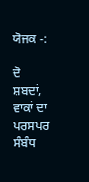ਯੋਜਕ -:

ਦੋ ਸ਼ਬਦਾਂ, ਵਾਕਾਂ ਦਾ ਪਰਸਪਰ ਸੰਬੰਧ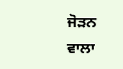ਜੋੜਨ ਵਾਲਾ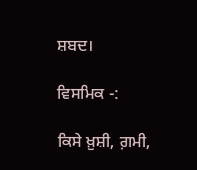ਸ਼ਬਦ।

ਵਿਸਮਿਕ -:

ਕਿਸੇ ਖ਼ੁਸ਼ੀ, ਗ਼ਮੀ,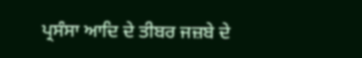ਪ੍ਰਸੰਸਾ ਆਦਿ ਦੇ ਤੀਬਰ ਜਜ਼ਬੇ ਦੇ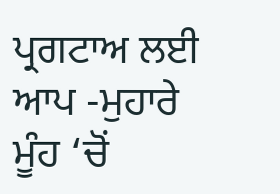ਪ੍ਰਗਟਾਅ ਲਈ ਆਪ -ਮੁਹਾਰੇ ਮੂੰਹ ‘ਚੋਂ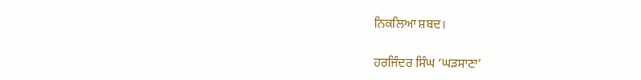ਨਿਕਲਿਆ ਸ਼ਬਦ।

ਹਰਜਿੰਦਰ ਸਿੰਘ ‘ਘੜਸਾਣਾ’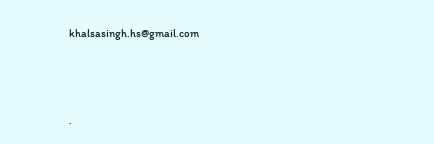khalsasingh.hs@gmail.com




.